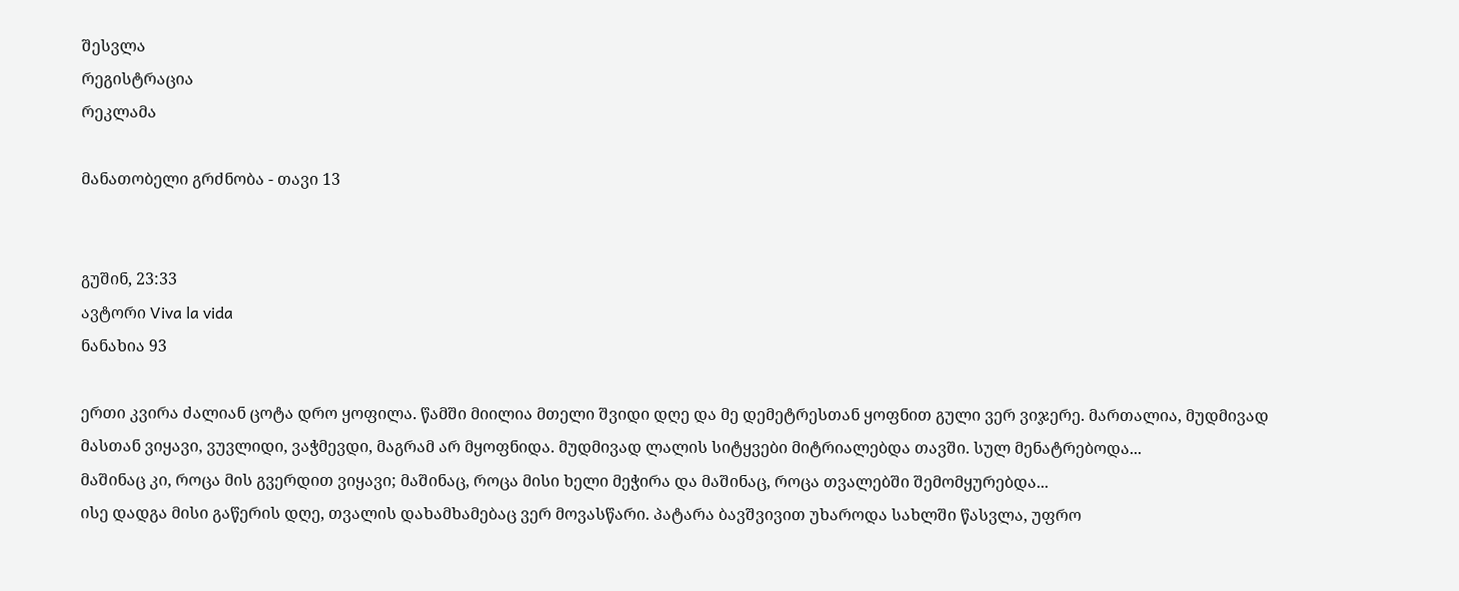შესვლა
რეგისტრაცია
რეკლამა

მანათობელი გრძნობა - თავი 13


გუშინ, 23:33
ავტორი Viva la vida
ნანახია 93

ერთი კვირა ძალიან ცოტა დრო ყოფილა. წამში მიილია მთელი შვიდი დღე და მე დემეტრესთან ყოფნით გული ვერ ვიჯერე. მართალია, მუდმივად მასთან ვიყავი, ვუვლიდი, ვაჭმევდი, მაგრამ არ მყოფნიდა. მუდმივად ლალის სიტყვები მიტრიალებდა თავში. სულ მენატრებოდა...
მაშინაც კი, როცა მის გვერდით ვიყავი; მაშინაც, როცა მისი ხელი მეჭირა და მაშინაც, როცა თვალებში შემომყურებდა...
ისე დადგა მისი გაწერის დღე, თვალის დახამხამებაც ვერ მოვასწარი. პატარა ბავშვივით უხაროდა სახლში წასვლა, უფრო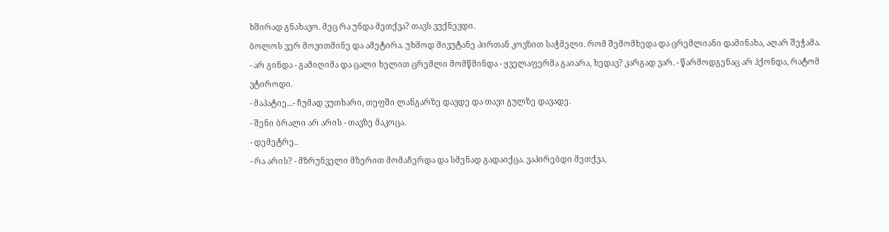ხშირად გნახავო. მეც რა უნდა მეთქვა? თავს ვუქნევდი.
ბოლოს ვერ მოვითმინე და ამეტირა. უხმოდ მივუტანე პირთან კოვზით საჭმელი. რომ შემომხედა და ცრემლიანი დამინახა, აღარ შეჭამა.
- არ გინდა - გამიღიმა და ცალი ხელით ცრემლი მომწმინდა - ყველაფერმა გაიარა, ხედავ? კარგად ვარ. - წარმოდგენაც არ ჰქონდა, რატომ ვტიროდი.
- მაპატიე...- ჩუმად ვუთხარი, თეფში ლანგარზე დავდე და თავი გულზე დავადე.
- შენი ბრალი არ არის - თავზე მაკოცა.
- დემეტრე..
- რა არის? - მზრუნველი მზერით მომაჩერდა და სმენად გადაიქცა. ვაპირებდი მეთქვა,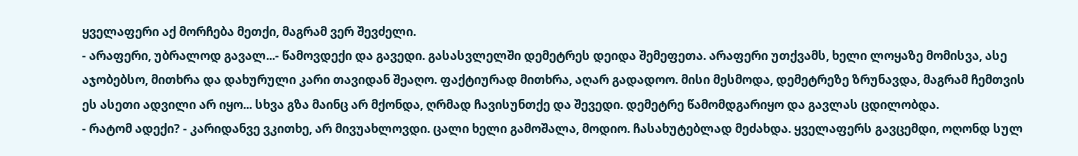ყველაფერი აქ მორჩება მეთქი, მაგრამ ვერ შევძელი.
- არაფერი, უბრალოდ გავალ...- წამოვდექი და გავედი. გასასვლელში დემეტრეს დეიდა შემეფეთა. არაფერი უთქვამს, ხელი ლოყაზე მომისვა, ასე აჯობებსო, მითხრა და დახურული კარი თავიდან შეაღო. ფაქტიურად მითხრა, აღარ გადადოო. მისი მესმოდა, დემეტრეზე ზრუნავდა, მაგრამ ჩემთვის ეს ასეთი ადვილი არ იყო... სხვა გზა მაინც არ მქონდა, ღრმად ჩავისუნთქე და შევედი. დემეტრე წამომდგარიყო და გავლას ცდილობდა.
- რატომ ადექი? - კარიდანვე ვკითხე, არ მივუახლოვდი. ცალი ხელი გამოშალა, მოდიო. ჩასახუტებლად მეძახდა. ყველაფერს გავცემდი, ოღონდ სულ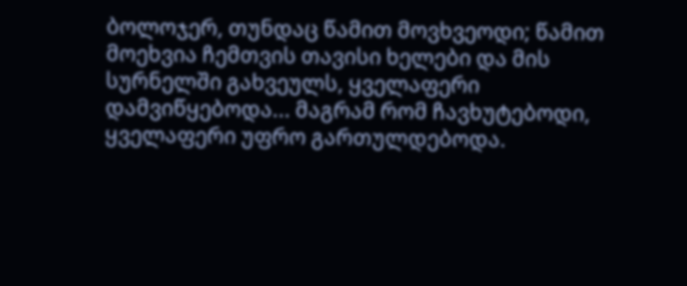ბოლოჯერ, თუნდაც წამით მოვხვეოდი; წამით მოეხვია ჩემთვის თავისი ხელები და მის სურნელში გახვეულს, ყველაფერი დამვიწყებოდა... მაგრამ რომ ჩავხუტებოდი, ყველაფერი უფრო გართულდებოდა.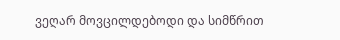ვეღარ მოვცილდებოდი და სიმწრით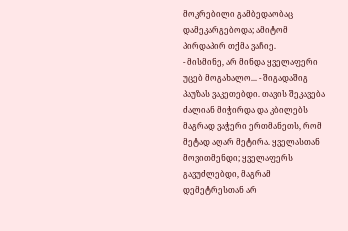მოკრებილი გამბედაობაც დამეკარგებოდა; ამიტომ პირდაპირ თქმა ვაჩიე.
- მისმინე, არ მინდა ყველაფერი უცებ მოგახალო... - შიგადაშიგ პაუზას ვაკეთებდი. თავის შეკავება ძალიან მიჭირდა და კბილებს მაგრად ვაჭერი ერთმანეთს, რომ მეტად აღარ მეტირა. ყველასთან მოვითმენდი; ყველაფერს გავუძლებდი, მაგრამ დემეტრესთან არ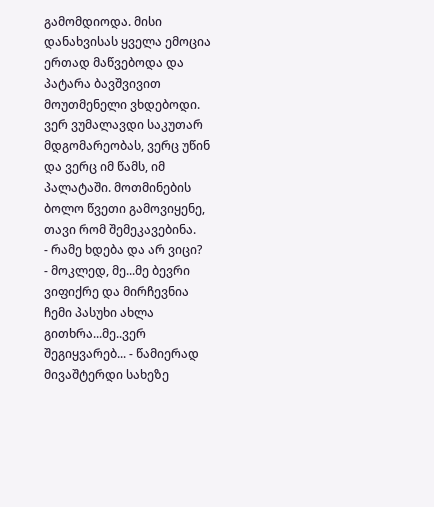გამომდიოდა. მისი დანახვისას ყველა ემოცია ერთად მაწვებოდა და პატარა ბავშვივით მოუთმენელი ვხდებოდი. ვერ ვუმალავდი საკუთარ მდგომარეობას, ვერც უწინ და ვერც იმ წამს, იმ პალატაში. მოთმინების ბოლო წვეთი გამოვიყენე, თავი რომ შემეკავებინა.
- რამე ხდება და არ ვიცი?
- მოკლედ, მე...მე ბევრი ვიფიქრე და მირჩევნია ჩემი პასუხი ახლა გითხრა...მე..ვერ შეგიყვარებ... - წამიერად მივაშტერდი სახეზე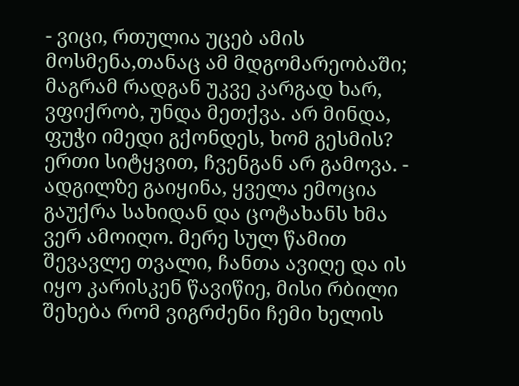- ვიცი, რთულია უცებ ამის მოსმენა,თანაც ამ მდგომარეობაში; მაგრამ რადგან უკვე კარგად ხარ, ვფიქრობ, უნდა მეთქვა. არ მინდა, ფუჭი იმედი გქონდეს, ხომ გესმის? ერთი სიტყვით, ჩვენგან არ გამოვა. - ადგილზე გაიყინა, ყველა ემოცია გაუქრა სახიდან და ცოტახანს ხმა ვერ ამოიღო. მერე სულ წამით შევავლე თვალი, ჩანთა ავიღე და ის იყო კარისკენ წავიწიე, მისი რბილი შეხება რომ ვიგრძენი ჩემი ხელის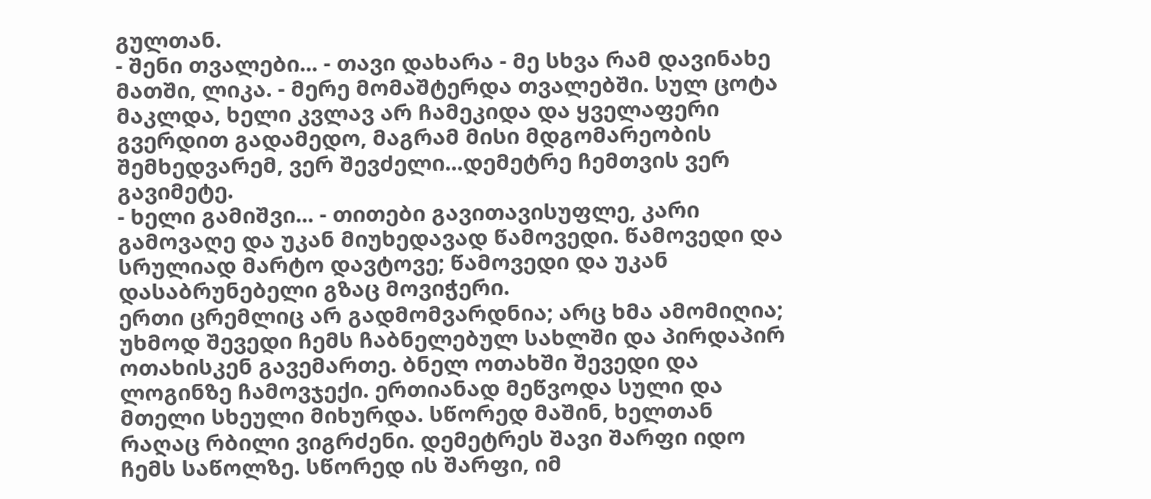გულთან.
- შენი თვალები... - თავი დახარა - მე სხვა რამ დავინახე მათში, ლიკა. - მერე მომაშტერდა თვალებში. სულ ცოტა მაკლდა, ხელი კვლავ არ ჩამეკიდა და ყველაფერი გვერდით გადამედო, მაგრამ მისი მდგომარეობის შემხედვარემ, ვერ შევძელი...დემეტრე ჩემთვის ვერ გავიმეტე.
- ხელი გამიშვი... - თითები გავითავისუფლე, კარი გამოვაღე და უკან მიუხედავად წამოვედი. წამოვედი და სრულიად მარტო დავტოვე; წამოვედი და უკან დასაბრუნებელი გზაც მოვიჭერი.
ერთი ცრემლიც არ გადმომვარდნია; არც ხმა ამომიღია; უხმოდ შევედი ჩემს ჩაბნელებულ სახლში და პირდაპირ ოთახისკენ გავემართე. ბნელ ოთახში შევედი და ლოგინზე ჩამოვჯექი. ერთიანად მეწვოდა სული და მთელი სხეული მიხურდა. სწორედ მაშინ, ხელთან რაღაც რბილი ვიგრძენი. დემეტრეს შავი შარფი იდო ჩემს საწოლზე. სწორედ ის შარფი, იმ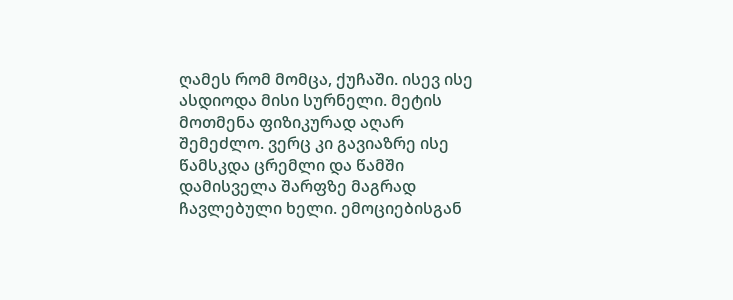ღამეს რომ მომცა, ქუჩაში. ისევ ისე ასდიოდა მისი სურნელი. მეტის მოთმენა ფიზიკურად აღარ შემეძლო. ვერც კი გავიაზრე ისე წამსკდა ცრემლი და წამში დამისველა შარფზე მაგრად ჩავლებული ხელი. ემოციებისგან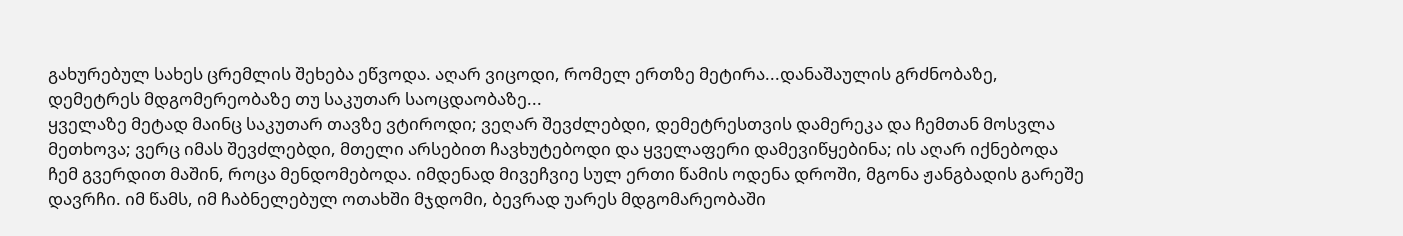გახურებულ სახეს ცრემლის შეხება ეწვოდა. აღარ ვიცოდი, რომელ ერთზე მეტირა...დანაშაულის გრძნობაზე, დემეტრეს მდგომერეობაზე თუ საკუთარ საოცდაობაზე...
ყველაზე მეტად მაინც საკუთარ თავზე ვტიროდი; ვეღარ შევძლებდი, დემეტრესთვის დამერეკა და ჩემთან მოსვლა მეთხოვა; ვერც იმას შევძლებდი, მთელი არსებით ჩავხუტებოდი და ყველაფერი დამევიწყებინა; ის აღარ იქნებოდა ჩემ გვერდით მაშინ, როცა მენდომებოდა. იმდენად მივეჩვიე სულ ერთი წამის ოდენა დროში, მგონა ჟანგბადის გარეშე დავრჩი. იმ წამს, იმ ჩაბნელებულ ოთახში მჯდომი, ბევრად უარეს მდგომარეობაში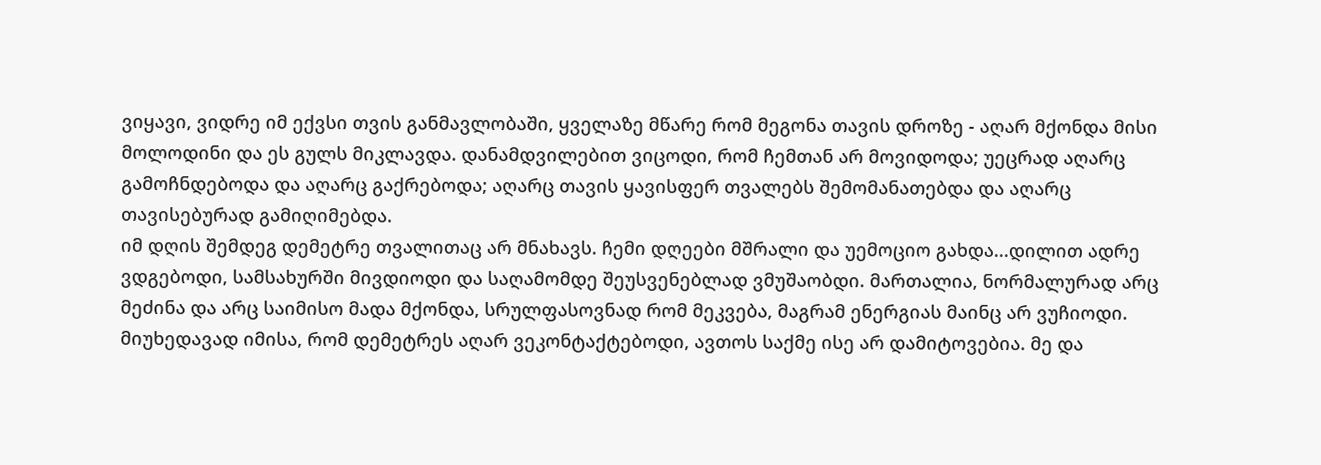ვიყავი, ვიდრე იმ ექვსი თვის განმავლობაში, ყველაზე მწარე რომ მეგონა თავის დროზე - აღარ მქონდა მისი მოლოდინი და ეს გულს მიკლავდა. დანამდვილებით ვიცოდი, რომ ჩემთან არ მოვიდოდა; უეცრად აღარც გამოჩნდებოდა და აღარც გაქრებოდა; აღარც თავის ყავისფერ თვალებს შემომანათებდა და აღარც თავისებურად გამიღიმებდა.
იმ დღის შემდეგ დემეტრე თვალითაც არ მნახავს. ჩემი დღეები მშრალი და უემოციო გახდა...დილით ადრე ვდგებოდი, სამსახურში მივდიოდი და საღამომდე შეუსვენებლად ვმუშაობდი. მართალია, ნორმალურად არც მეძინა და არც საიმისო მადა მქონდა, სრულფასოვნად რომ მეკვება, მაგრამ ენერგიას მაინც არ ვუჩიოდი.
მიუხედავად იმისა, რომ დემეტრეს აღარ ვეკონტაქტებოდი, ავთოს საქმე ისე არ დამიტოვებია. მე და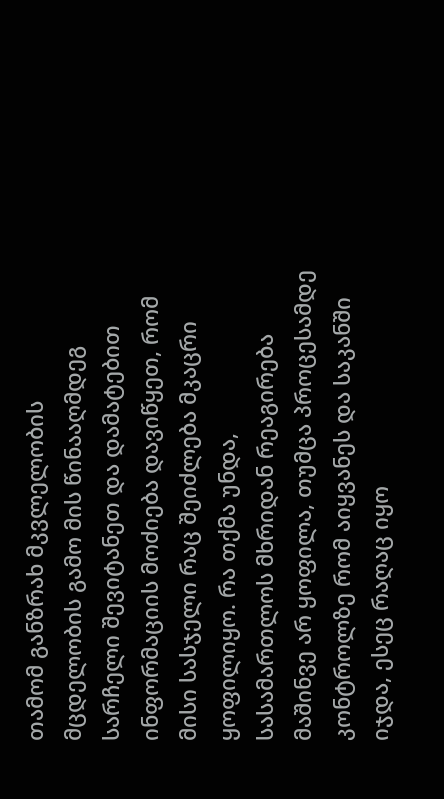თამომ განზრახ მკვლელობის მცდელობის გამო მის წინააღმდეგ სარჩელი შევიტანეთ და დამატებით ინფორმაციის მოძიება დავიწყეთ, რომ მისი სასჯელი რაც შეიძლება მკაცრი ყოფილიყო. რა თქმა უნდა, სასამართლოს მხრიდან რეაგირება მაშინვე არ ყოფილა, თუმცა პროცესამდე კონტროლზე რომ აიყვანეს და საკანში იჯდა, ესეც რაღაც იყო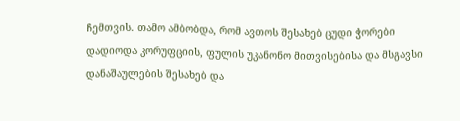ჩემთვის. თამო ამბობდა, რომ ავთოს შესახებ ცუდი ჭორები დადიოდა კორუფციის, ფულის უკანონო მითვისებისა და მსგავსი დანაშაულების შესახებ და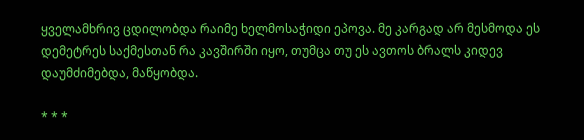ყველამხრივ ცდილობდა რაიმე ხელმოსაჭიდი ეპოვა. მე კარგად არ მესმოდა ეს დემეტრეს საქმესთან რა კავშირში იყო, თუმცა თუ ეს ავთოს ბრალს კიდევ დაუმძიმებდა, მაწყობდა.

* * *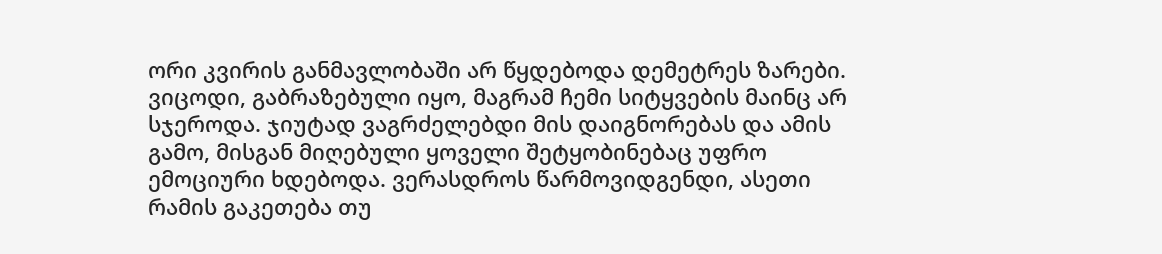ორი კვირის განმავლობაში არ წყდებოდა დემეტრეს ზარები. ვიცოდი, გაბრაზებული იყო, მაგრამ ჩემი სიტყვების მაინც არ სჯეროდა. ჯიუტად ვაგრძელებდი მის დაიგნორებას და ამის გამო, მისგან მიღებული ყოველი შეტყობინებაც უფრო ემოციური ხდებოდა. ვერასდროს წარმოვიდგენდი, ასეთი რამის გაკეთება თუ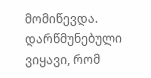მომიწევდა. დარწმუნებული ვიყავი, რომ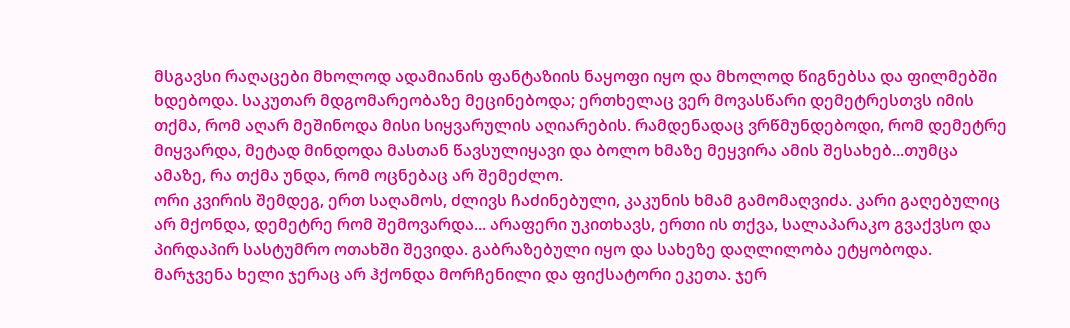მსგავსი რაღაცები მხოლოდ ადამიანის ფანტაზიის ნაყოფი იყო და მხოლოდ წიგნებსა და ფილმებში ხდებოდა. საკუთარ მდგომარეობაზე მეცინებოდა; ერთხელაც ვერ მოვასწარი დემეტრესთვს იმის თქმა, რომ აღარ მეშინოდა მისი სიყვარულის აღიარების. რამდენადაც ვრწმუნდებოდი, რომ დემეტრე მიყვარდა, მეტად მინდოდა მასთან წავსულიყავი და ბოლო ხმაზე მეყვირა ამის შესახებ...თუმცა ამაზე, რა თქმა უნდა, რომ ოცნებაც არ შემეძლო.
ორი კვირის შემდეგ, ერთ საღამოს, ძლივს ჩაძინებული, კაკუნის ხმამ გამომაღვიძა. კარი გაღებულიც არ მქონდა, დემეტრე რომ შემოვარდა... არაფერი უკითხავს, ერთი ის თქვა, სალაპარაკო გვაქვსო და პირდაპირ სასტუმრო ოთახში შევიდა. გაბრაზებული იყო და სახეზე დაღლილობა ეტყობოდა. მარჯვენა ხელი ჯერაც არ ჰქონდა მორჩენილი და ფიქსატორი ეკეთა. ჯერ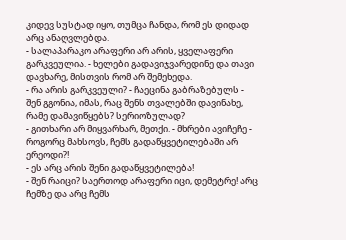კიდევ სუსტად იყო, თუმცა ჩანდა, რომ ეს დიდად არც ანაღვლებდა.
- სალაპარაკო არაფერი არ არის, ყველაფერი გარკვეულია. - ხელები გადავიჯვარედინე და თავი დავხარე, მისთვის რომ არ შემეხედა.
- რა არის გარკვეული? - ჩაეცინა გაბრაზებულს - შენ გგონია, იმას, რაც შენს თვალებში დავინახე, რამე დამავიწყებს? სერიოზულად?
- გითხარი არ მიყვარხარ, მეთქი. - მხრები ავიჩეჩე - როგორც მახსოვს, ჩემს გადაწყვეტილებაში არ ერეოდი?!
- ეს არც არის შენი გადაწყვეტილება!
- შენ რაიცი? საერთოდ არაფერი იცი, დემეტრე! არც ჩემზე და არც ჩემს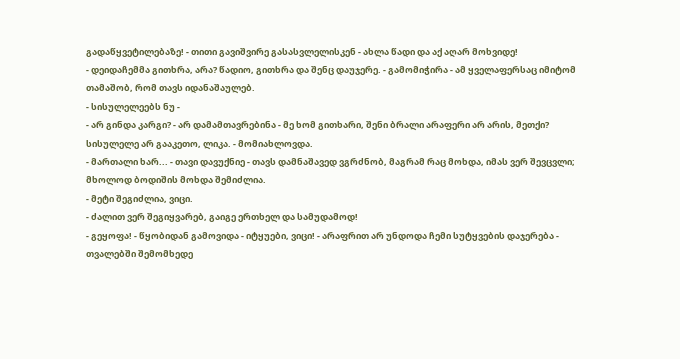გადაწყვეტილებაზე! - თითი გავიშვირე გასასვლელისკენ - ახლა წადი და აქ აღარ მოხვიდე!
- დეიდაჩემმა გითხრა, არა? წადიო, გითხრა და შენც დაუჯერე. - გამომიჭირა - ამ ყველაფერსაც იმიტომ თამაშობ, რომ თავს იდანაშაულებ.
- სისულელეებს ნუ -
- არ გინდა კარგი? - არ დამამთავრებინა - მე ხომ გითხარი, შენი ბრალი არაფერი არ არის, მეთქი? სისულელე არ გააკეთო, ლიკა. - მომიახლოვდა.
- მართალი ხარ... - თავი დავუქნიე - თავს დამნაშავედ ვგრძნობ, მაგრამ რაც მოხდა, იმას ვერ შევცვლი; მხოლოდ ბოდიშის მოხდა შემიძლია.
- მეტი შეგიძლია, ვიცი.
- ძალით ვერ შეგიყვარებ, გაიგე ერთხელ და სამუდამოდ!
- გეყოფა! - წყობიდან გამოვიდა - იტყუები, ვიცი! - არაფრით არ უნდოდა ჩემი სუტყვების დაჯერება - თვალებში შემომხედე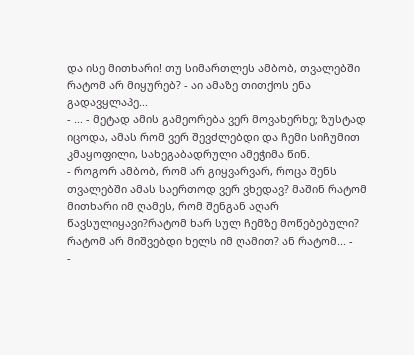და ისე მითხარი! თუ სიმართლეს ამბობ, თვალებში რატომ არ მიყურებ? - აი ამაზე თითქოს ენა გადავყლაპე...
- ... - მეტად ამის გამეორება ვერ მოვახერხე; ზუსტად იცოდა, ამას რომ ვერ შევძლებდი და ჩემი სიჩუმით კმაყოფილი, სახეგაბადრული ამეჭიმა წინ.
- როგორ ამბობ, რომ არ გიყვარვარ, როცა შენს თვალებში ამას საერთოდ ვერ ვხედავ? მაშინ რატომ მითხარი იმ ღამეს, რომ შენგან აღარ წავსულიყავი?რატომ ხარ სულ ჩემზე მოწებებული? რატომ არ მიშვებდი ხელს იმ ღამით? ან რატომ... -
-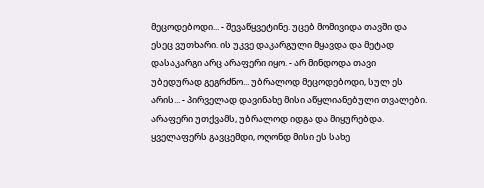მეცოდებოდი... - შევაწყვეტინე. უცებ მომივიდა თავში და ესეც ვუთხარი. ის უკვე დაკარგული მყავდა და მეტად დასაკარგი არც არაფერი იყო. - არ მინდოდა თავი უბედურად გეგრძნო... უბრალოდ მეცოდებოდი, სულ ეს არის... - პირველად დავინახე მისი აწყლიანებული თვალები. არაფერი უთქვამს, უბრალოდ იდგა და მიყურებდა. ყველაფერს გავცემდი, ოღონდ მისი ეს სახე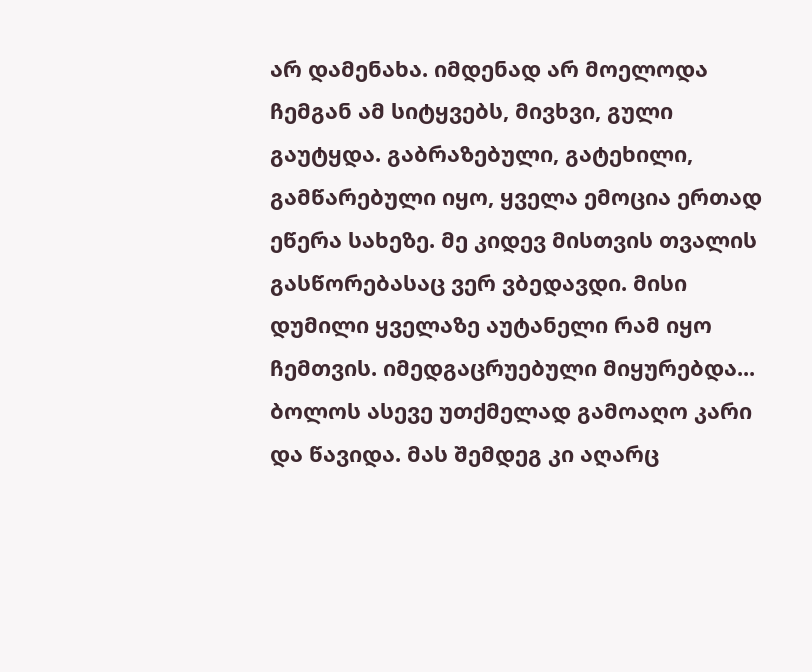არ დამენახა. იმდენად არ მოელოდა ჩემგან ამ სიტყვებს, მივხვი, გული გაუტყდა. გაბრაზებული, გატეხილი, გამწარებული იყო, ყველა ემოცია ერთად ეწერა სახეზე. მე კიდევ მისთვის თვალის გასწორებასაც ვერ ვბედავდი. მისი დუმილი ყველაზე აუტანელი რამ იყო ჩემთვის. იმედგაცრუებული მიყურებდა...
ბოლოს ასევე უთქმელად გამოაღო კარი და წავიდა. მას შემდეგ კი აღარც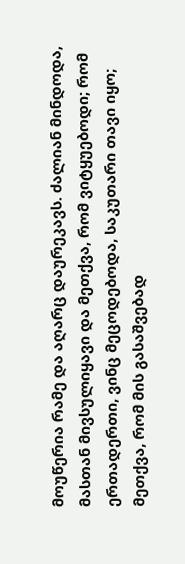მოუწერია რამე და აღარც დაურეკავს. ძალიან მინდოდა, მასთან მივსულიყავი და მეთქვა, რომ ვიტყუებოდი; რომ ერთადერთი, ვინც მეცოდებოდა, საკუთარი თავი იყო; მეთქვა, რომ მის გასაშვებად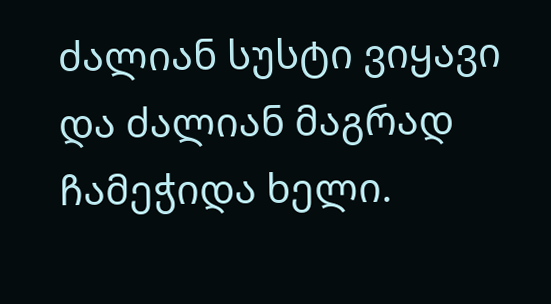ძალიან სუსტი ვიყავი და ძალიან მაგრად ჩამეჭიდა ხელი.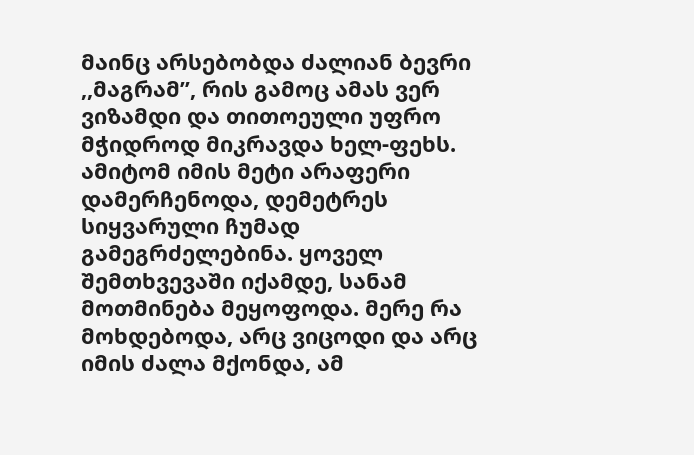მაინც არსებობდა ძალიან ბევრი ,,მაგრამ”, რის გამოც ამას ვერ ვიზამდი და თითოეული უფრო მჭიდროდ მიკრავდა ხელ-ფეხს. ამიტომ იმის მეტი არაფერი დამერჩენოდა, დემეტრეს სიყვარული ჩუმად გამეგრძელებინა. ყოველ შემთხვევაში იქამდე, სანამ მოთმინება მეყოფოდა. მერე რა მოხდებოდა, არც ვიცოდი და არც იმის ძალა მქონდა, ამ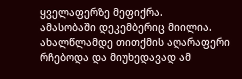ყველაფერზე მეფიქრა.
ამასობაში დეკემბერიც მიილია. ახალწლამდე თითქმის აღარაფერი რჩებოდა და მიუხედავად ამ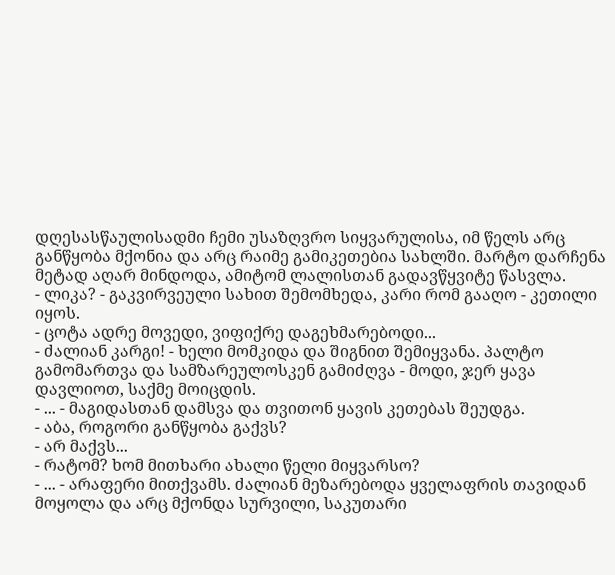დღესასწაულისადმი ჩემი უსაზღვრო სიყვარულისა, იმ წელს არც განწყობა მქონია და არც რაიმე გამიკეთებია სახლში. მარტო დარჩენა მეტად აღარ მინდოდა, ამიტომ ლალისთან გადავწყვიტე წასვლა.
- ლიკა? - გაკვირვეული სახით შემომხედა, კარი რომ გააღო - კეთილი იყოს.
- ცოტა ადრე მოვედი, ვიფიქრე დაგეხმარებოდი...
- ძალიან კარგი! - ხელი მომკიდა და შიგნით შემიყვანა. პალტო გამომართვა და სამზარეულოსკენ გამიძღვა - მოდი, ჯერ ყავა დავლიოთ, საქმე მოიცდის.
- ... - მაგიდასთან დამსვა და თვითონ ყავის კეთებას შეუდგა.
- აბა, როგორი განწყობა გაქვს?
- არ მაქვს...
- რატომ? ხომ მითხარი ახალი წელი მიყვარსო?
- ... - არაფერი მითქვამს. ძალიან მეზარებოდა ყველაფრის თავიდან მოყოლა და არც მქონდა სურვილი, საკუთარი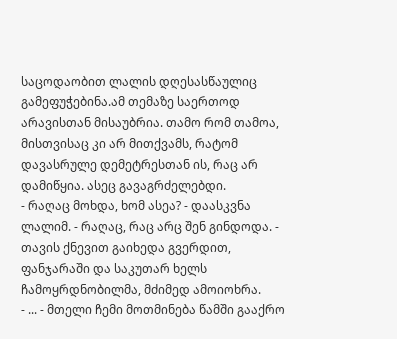საცოდაობით ლალის დღესასწაულიც გამეფუჭებინა.ამ თემაზე საერთოდ არავისთან მისაუბრია. თამო რომ თამოა, მისთვისაც კი არ მითქვამს, რატომ დავასრულე დემეტრესთან ის, რაც არ დამიწყია. ასეც გავაგრძელებდი.
- რაღაც მოხდა, ხომ ასეა? - დაასკვნა ლალიმ. - რაღაც, რაც არც შენ გინდოდა. - თავის ქნევით გაიხედა გვერდით, ფანჯარაში და საკუთარ ხელს ჩამოყრდნობილმა, მძიმედ ამოიოხრა.
- ... - მთელი ჩემი მოთმინება წამში გააქრო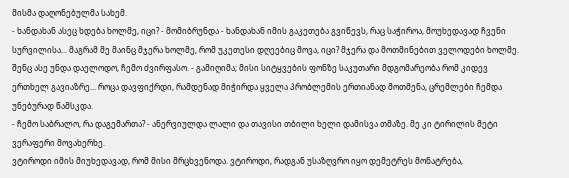მისმა დაღონებულმა სახემ.
- ხანდახან ასეც ხდება ხოლმე, იცი? - მომიბრუნდა - ხანდახან იმის გაკეთება გვიწევს, რაც საჭიროა, მოუხედავად ჩვენი სურვილისა... მაგრამ მე მაინც მჯერა ხოლმე, რომ უკეთესი დღეებიც მოვა, იცი? მჯერა და მოთმინებით ველოდები ხოლმე. შენც ასე უნდა დაელოდო, ჩემო ძვირფასო. - გამიღიმა; მისი სიტყვების ფონზე საკუთარი მდგომარეობა რომ კიდევ ერთხელ გავიაზრე... როცა დავფიქრდი, რამდენად მიჭირდა ყველა პრობლემის ერთიანად მოთმენა, ცრემლები ჩემდა უნებურად წამსკდა.
- ჩემო საბრალო, რა დაგემართა? - ანერვიულდა ლალი და თავისი თბილი ხელი დამისვა თმაზე. მე კი ტირილის მეტი ვერაფერი მოვახერხე.
ვტიროდი იმის მიუხედავად, რომ მისი მრცხვენოდა. ვტიროდი, რადგან უსაზღვრო იყო დემეტრეს მონატრება,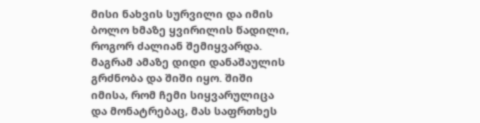მისი ნახვის სურვილი და იმის ბოლო ხმაზე ყვირილის წადილი, როგორ ძალიან შემიყვარდა. მაგრამ ამაზე დიდი დანაშაულის გრძნობა და შიში იყო. შიში იმისა, რომ ჩემი სიყვარულიცა და მონატრებაც, მას საფრთხეს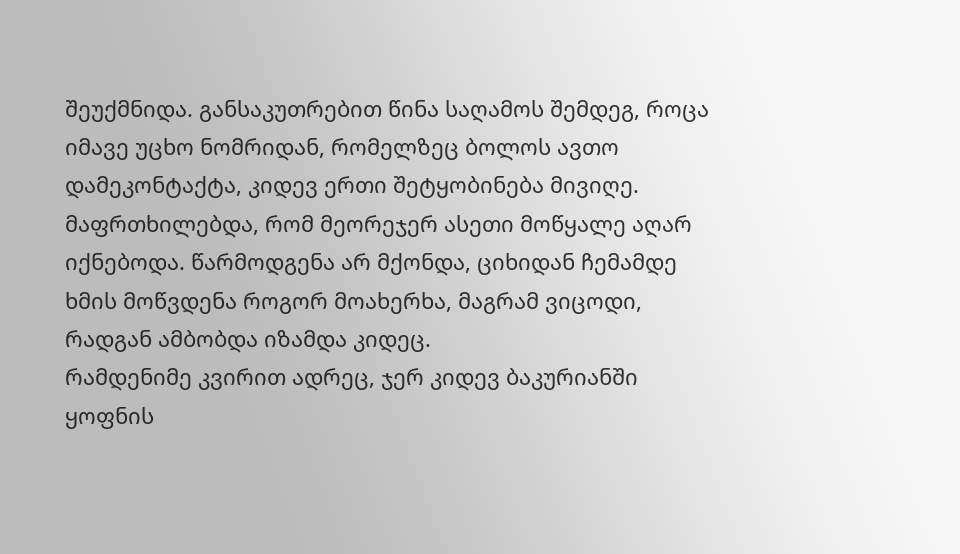შეუქმნიდა. განსაკუთრებით წინა საღამოს შემდეგ, როცა იმავე უცხო ნომრიდან, რომელზეც ბოლოს ავთო დამეკონტაქტა, კიდევ ერთი შეტყობინება მივიღე. მაფრთხილებდა, რომ მეორეჯერ ასეთი მოწყალე აღარ იქნებოდა. წარმოდგენა არ მქონდა, ციხიდან ჩემამდე ხმის მოწვდენა როგორ მოახერხა, მაგრამ ვიცოდი, რადგან ამბობდა იზამდა კიდეც.
რამდენიმე კვირით ადრეც, ჯერ კიდევ ბაკურიანში ყოფნის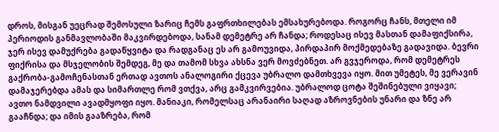დროს, მისგან უეცრად შემოსული ზარიც ჩემს გაფრთხილებას ემსახურებოდა. როგორც ჩანს, მთელი იმ პერიოდის განმავლობაში მაკვირდებოდა, სანამ დემეტრე არ ჩანდა; როდესაც ისევ მასთან დამაფიქსირა, ჯერ ისევ დამუქრება გადაწყვიტა და რადგანაც ეს არ გამოუვიდა, პირდაპირ მოქმედებაზე გადავიდა. ბევრი ფიქრისა და მსჯელობის შემდეგ, მე და თამომ სხვა ახსნა ვერ მოვძებნეთ. არ გვჯეროდა, რომ დემეტრეს გაქრობა-გამოჩენასთან ერთად ავთოს ანალოგირი ქცევა უბრალო დამთხვევა იყო. მით უმეტეს, მე ვერავინ დამაჯერებდა ამას და სიმართლე რომ ვთქვა, არც გამკვირვებია. უბრალოდ ცოტა შეშინებული ვიყავი; ავთო ნამდვილი ავადმყოფი იყო. მანიაკი, რომელსაც არანაირი საღად აზროვნების უნარი და ზნე არ გააჩნდა; და იმის გააზრება, რომ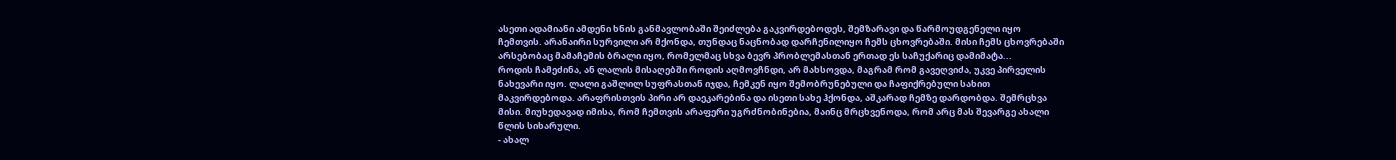ასეთი ადამიანი ამდენი ხნის განმავლობაში შეიძლება გაკვირდებოდეს, შემზარავი და წარმოუდგენელი იყო ჩემთვის. არანაირი სურვილი არ მქონდა, თუნდაც ნაცნობად დარჩენილიყო ჩემს ცხოვრებაში. მისი ჩემს ცხოვრებაში არსებობაც მამაჩემის ბრალი იყო, რომელმაც სხვა ბევრ პრობლემასთან ერთად ეს საჩუქარიც დამიმატა...
როდის ჩამეძინა, ან ლალის მისაღებში როდის აღმოვჩნდი, არ მახსოვდა, მაგრამ რომ გავეღვიძა, უკვე პირველის ნახევარი იყო. ლალი გაშლილ სუფრასთან იჯდა, ჩემკენ იყო შემობრუნებული და ჩაფიქრებული სახით მაკვირდებოდა. არაფრისთვის პირი არ დაეკარებინა და ისეთი სახე ჰქონდა, აშკარად ჩემზე დარდობდა. შემრცხვა მისი. მიუხედავად იმისა, რომ ჩემთვის არაფერი უგრძნობინებია, მაინც მრცხვენოდა, რომ არც მას შევარგე ახალი წლის სიხარული.
- ახალ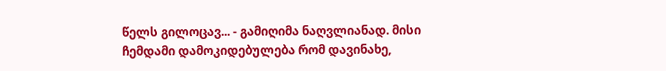წელს გილოცავ... - გამიღიმა ნაღვლიანად. მისი ჩემდამი დამოკიდებულება რომ დავინახე,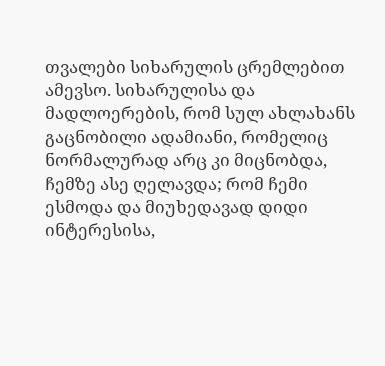თვალები სიხარულის ცრემლებით ამევსო. სიხარულისა და მადლოერების, რომ სულ ახლახანს გაცნობილი ადამიანი, რომელიც ნორმალურად არც კი მიცნობდა, ჩემზე ასე ღელავდა; რომ ჩემი ესმოდა და მიუხედავად დიდი ინტერესისა,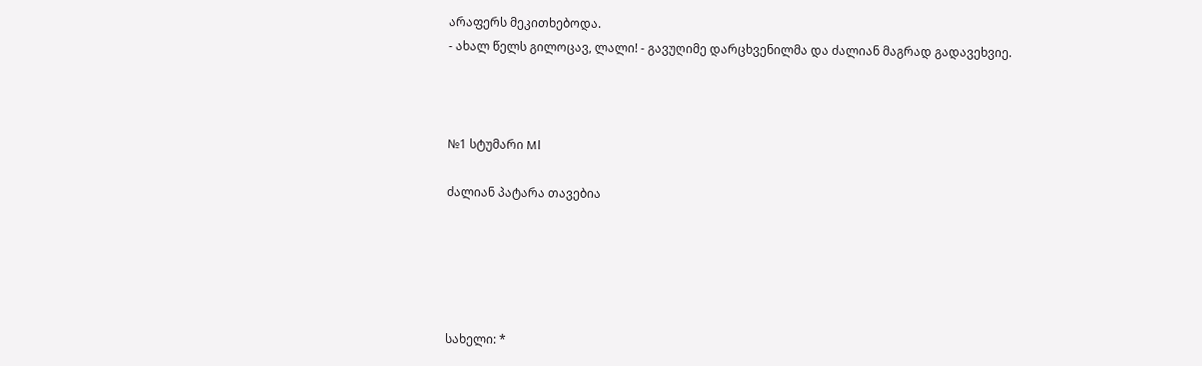არაფერს მეკითხებოდა.
- ახალ წელს გილოცავ, ლალი! - გავუღიმე დარცხვენილმა და ძალიან მაგრად გადავეხვიე.



№1 სტუმარი Ml

ძალიან პატარა თავებია





სახელი: *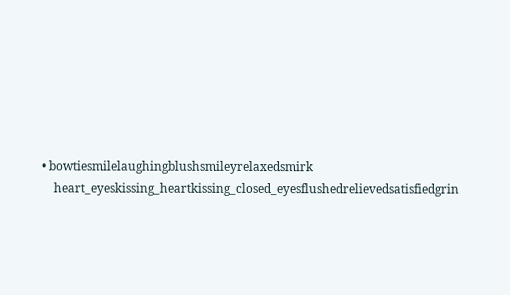• bowtiesmilelaughingblushsmileyrelaxedsmirk
    heart_eyeskissing_heartkissing_closed_eyesflushedrelievedsatisfiedgrin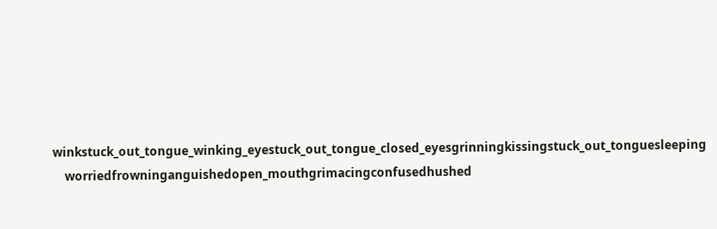winkstuck_out_tongue_winking_eyestuck_out_tongue_closed_eyesgrinningkissingstuck_out_tonguesleeping
    worriedfrowninganguishedopen_mouthgrimacingconfusedhushed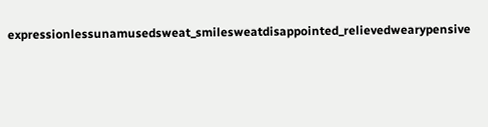expressionlessunamusedsweat_smilesweatdisappointed_relievedwearypensive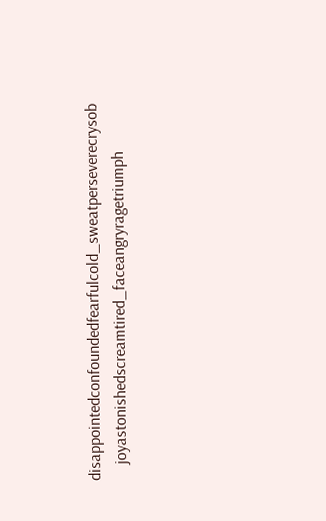disappointedconfoundedfearfulcold_sweatperseverecrysob
    joyastonishedscreamtired_faceangryragetriumph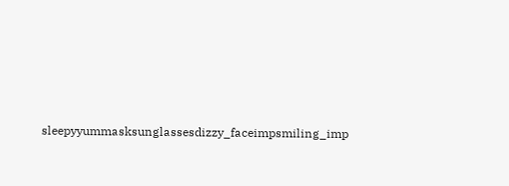sleepyyummasksunglassesdizzy_faceimpsmiling_imp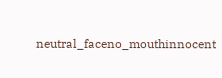neutral_faceno_mouthinnocent